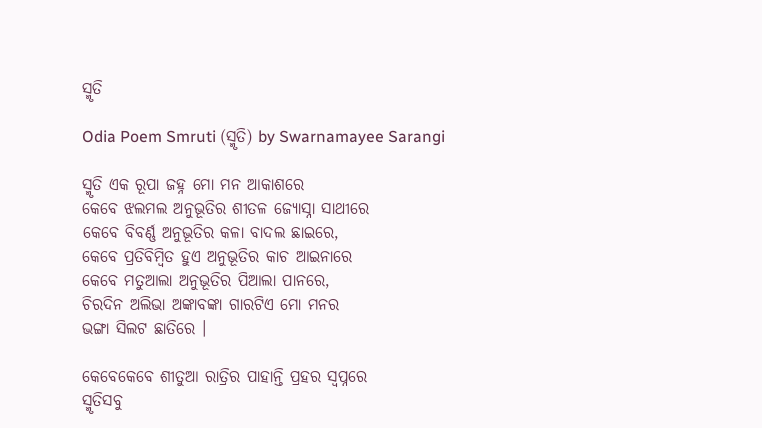ସ୍ମୃତି

Odia Poem Smruti (ସ୍ମୃତି) by Swarnamayee Sarangi

ସ୍ମୃତି ଏକ ରୂପା ଜହ୍ନ ମୋ ମନ ଆକାଶରେ
କେବେ ଝଲମଲ ଅନୁଭୂତିର ଶୀତଳ ଜ୍ୟୋସ୍ନା ସାଥୀରେ
କେବେ ବିବର୍ଣ୍ଣ ଅନୁଭୂତିର କଳା ବାଦଲ ଛାଇରେ,
କେବେ ପ୍ରତିବିମ୍ବିତ ହୁଏ ଅନୁଭୂତିର କାଚ ଆଇନାରେ
କେବେ ମତୁଆଲା ଅନୁଭୂତିର ପିଆଲା ପାନରେ,
ଚିରଦିନ ଅଲିଭା ଅଙ୍କାବଙ୍କା ଗାରଟିଏ ମୋ ମନର
ଭଙ୍ଗା ସିଲଟ ଛାତିରେ ।

କେବେକେବେ ଶୀତୁଆ ରାତ୍ରିର ପାହାନ୍ତି ପ୍ରହର ସ୍ୱପ୍ନରେ
ସ୍ମୃତିସବୁ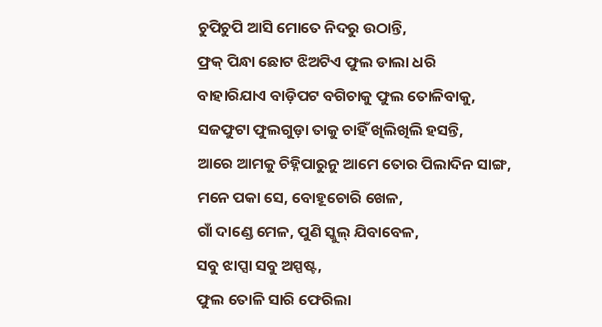ଚୁପିଚୁପି ଆସି ମୋତେ ନିଦରୁ ଉଠାନ୍ତି,
ଫ୍ରକ୍ ପିନ୍ଧା ଛୋଟ ଝିଅଟିଏ ଫୁଲ ଡାଲା ଧରି
ବାହାରିଯାଏ ବାଡ଼ିପଟ ବଗିଚାକୁ ଫୁଲ ତୋଳିବାକୁ,
ସଜଫୁଟା ଫୁଲଗୁଡ଼ା ତାକୁ ଚାହିଁ ଖିଲିଖିଲି ହସନ୍ତି,
ଆରେ ଆମକୁ ଚିହ୍ନିପାରୁନୁ ଆମେ ତୋର ପିଲାଦିନ ସାଙ୍ଗ,
ମନେ ପକା ସେ, ବୋହୂଚୋରି ଖେଳ,
ଗାଁ ଦାଣ୍ଡେ ମେଳ, ପୁଣି ସ୍କୁଲ୍ ଯିବାବେଳ,
ସବୁ ଝାପ୍ସା ସବୁ ଅସ୍ପଷ୍ଟ,
ଫୁଲ ତୋଳି ସାରି ଫେରିଲା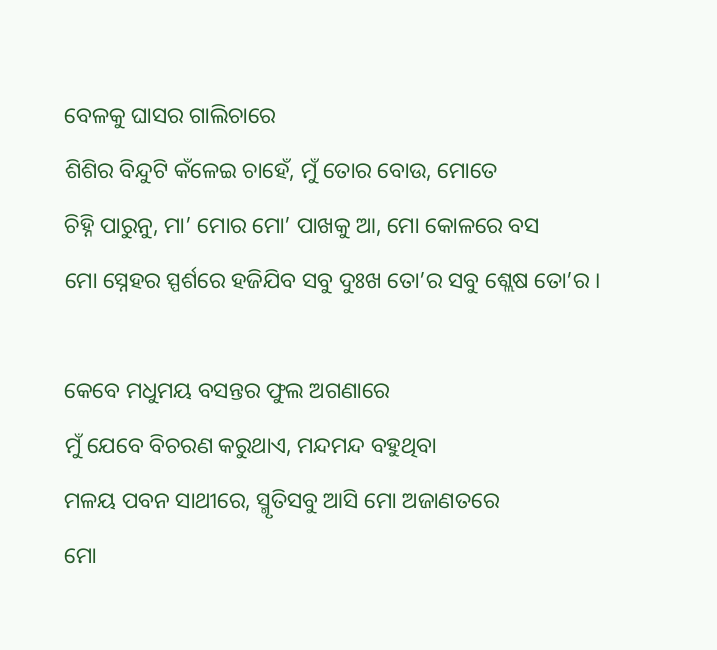ବେଳକୁ ଘାସର ଗାଲିଚାରେ
ଶିଶିର ବିନ୍ଦୁଟି କଁଳେଇ ଚାହେଁ, ମୁଁ ତୋର ବୋଉ, ମୋତେ
ଚିହ୍ନି ପାରୁନୁ, ମା’ ମୋର ମୋ’ ପାଖକୁ ଆ, ମୋ କୋଳରେ ବସ
ମୋ ସ୍ନେହର ସ୍ପର୍ଶରେ ହଜିଯିବ ସବୁ ଦୁଃଖ ତୋ’ର ସବୁ ଶ୍ଲେଷ ତୋ’ର ।

କେବେ ମଧୁମୟ ବସନ୍ତର ଫୁଲ ଅଗଣାରେ
ମୁଁ ଯେବେ ବିଚରଣ କରୁଥାଏ, ମନ୍ଦମନ୍ଦ ବହୁଥିବା
ମଳୟ ପବନ ସାଥୀରେ, ସ୍ମୃତିସବୁ ଆସି ମୋ ଅଜାଣତରେ
ମୋ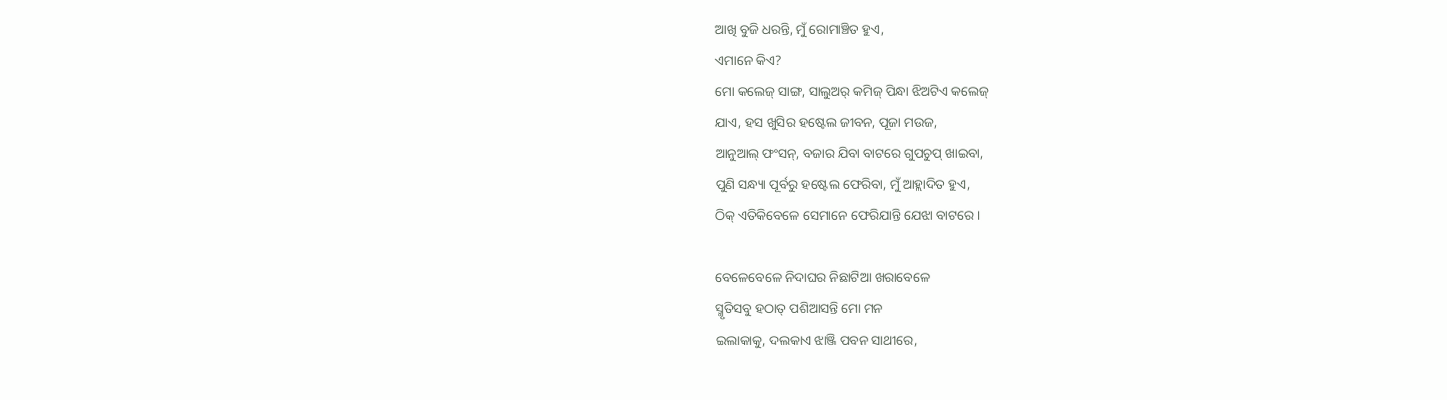ଆଖି ବୁଜି ଧରନ୍ତି, ମୁଁ ରୋମାଞ୍ଚିତ ହୁଏ,
ଏମାନେ କିଏ?
ମୋ କଲେଜ୍ ସାଙ୍ଗ, ସାଲୁଅର୍ କମିଜ୍ ପିନ୍ଧା ଝିଅଟିଏ କଲେଜ୍
ଯାଏ, ହସ ଖୁସିର ହଷ୍ଟେଲ ଜୀବନ, ପୂଜା ମଉଜ,
ଆନୁଆଲ୍ ଫଂସନ୍, ବଜାର ଯିବା ବାଟରେ ଗୁପଚୁପ୍ ଖାଇବା,
ପୁଣି ସନ୍ଧ୍ୟା ପୂର୍ବରୁ ହଷ୍ଟେଲ ଫେରିବା, ମୁଁ ଆହ୍ଲାଦିତ ହୁଏ,
ଠିକ୍ ଏତିକିବେଳେ ସେମାନେ ଫେରିଯାନ୍ତି ଯେଝା ବାଟରେ ।

ବେଳେବେଳେ ନିଦାଘର ନିଛାଟିଆ ଖରାବେଳେ
ସ୍ମୃତିସବୁ ହଠାତ୍ ପଶିଆସନ୍ତି ମୋ ମନ
ଇଲାକାକୁ, ଦଲକାଏ ଝାଞ୍ଜି ପବନ ସାଥୀରେ,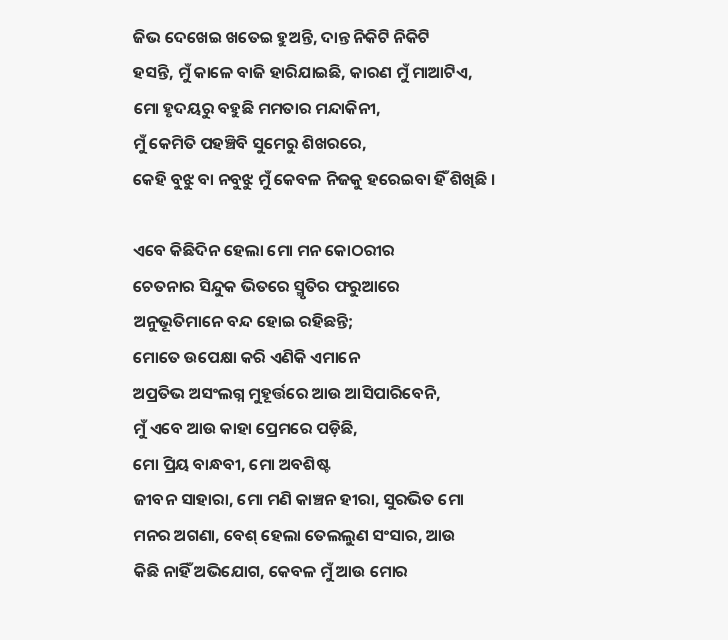ଜିଭ ଦେଖେଇ ଖତେଇ ହୁଅନ୍ତି, ଦାନ୍ତ ନିକିଟି ନିକିଟି
ହସନ୍ତି, ମୁଁ କାଳେ ବାଜି ହାରିଯାଇଛି, କାରଣ ମୁଁ ମାଆଟିଏ,
ମୋ ହୃଦୟରୁ ବହୁଛି ମମତାର ମନ୍ଦାକିନୀ,
ମୁଁ କେମିତି ପହଞ୍ଚିବି ସୁମେରୁ ଶିଖରରେ,
କେହି ବୁଝୁ ବା ନବୁଝୁ ମୁଁ କେବଳ ନିଜକୁ ହରେଇବା ହିଁ ଶିଖିଛି ।

ଏବେ କିଛିଦିନ ହେଲା ମୋ ମନ କୋଠରୀର
ଚେତନାର ସିନ୍ଦୁକ ଭିତରେ ସ୍ମୃତିର ଫରୁଆରେ
ଅନୁଭୂତିମାନେ ବନ୍ଦ ହୋଇ ରହିଛନ୍ତି;
ମୋତେ ଉପେକ୍ଷା କରି ଏଣିକି ଏମାନେ
ଅପ୍ରତିଭ ଅସଂଲଗ୍ନ ମୁହୂର୍ତ୍ତରେ ଆଉ ଆସିପାରିବେନି,
ମୁଁ ଏବେ ଆଉ କାହା ପ୍ରେମରେ ପଡ଼ିଛି,
ମୋ ପ୍ରିୟ ବାନ୍ଧବୀ, ମୋ ଅବଶିଷ୍ଟ
ଜୀବନ ସାହାରା, ମୋ ମଣି କାଞ୍ଚନ ହୀରା, ସୁରଭିତ ମୋ
ମନର ଅଗଣା, ବେଶ୍ ହେଲା ତେଲଲୁଣ ସଂସାର, ଆଉ
କିଛି ନାହିଁ ଅଭିଯୋଗ, କେବଳ ମୁଁ ଆଉ ମୋର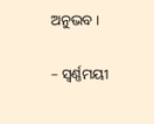ଅନୁଭବ ।

– ସ୍ୱର୍ଣ୍ଣମୟୀ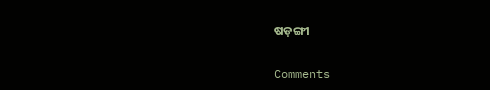ଷଡ଼ଙ୍ଗୀ

Comments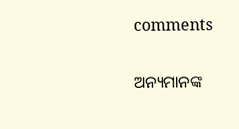comments

ଅନ୍ୟମାନଙ୍କ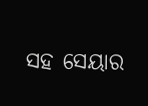ସହ ସେୟାର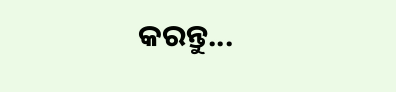କରନ୍ତୁ...